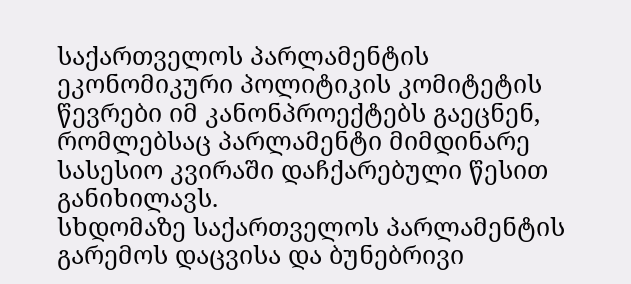საქართველოს პარლამენტის ეკონომიკური პოლიტიკის კომიტეტის წევრები იმ კანონპროექტებს გაეცნენ, რომლებსაც პარლამენტი მიმდინარე სასესიო კვირაში დაჩქარებული წესით განიხილავს.
სხდომაზე საქართველოს პარლამენტის გარემოს დაცვისა და ბუნებრივი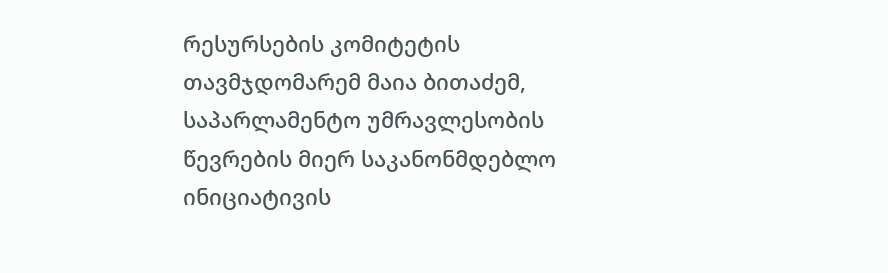რესურსების კომიტეტის თავმჯდომარემ მაია ბითაძემ, საპარლამენტო უმრავლესობის წევრების მიერ საკანონმდებლო ინიციატივის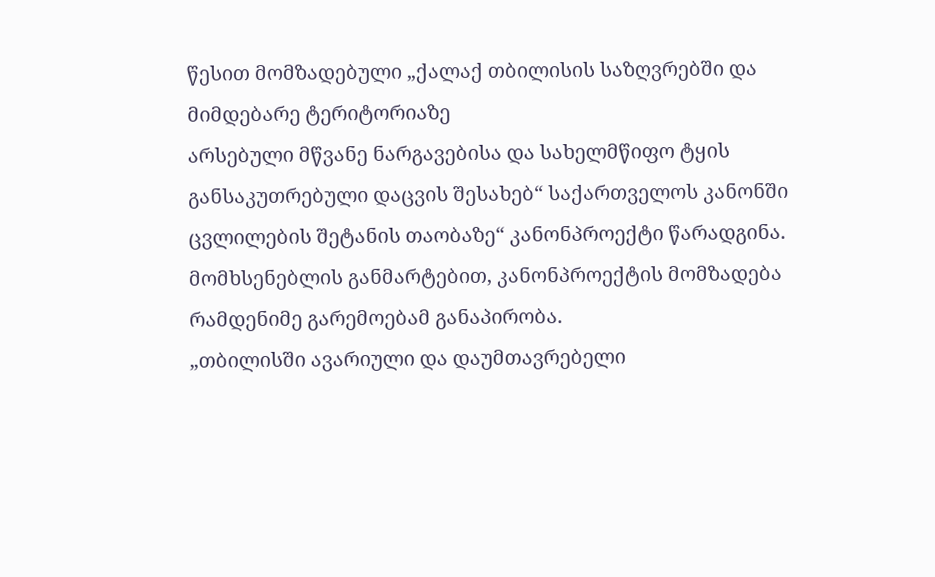წესით მომზადებული „ქალაქ თბილისის საზღვრებში და მიმდებარე ტერიტორიაზე
არსებული მწვანე ნარგავებისა და სახელმწიფო ტყის განსაკუთრებული დაცვის შესახებ“ საქართველოს კანონში ცვლილების შეტანის თაობაზე“ კანონპროექტი წარადგინა.
მომხსენებლის განმარტებით, კანონპროექტის მომზადება რამდენიმე გარემოებამ განაპირობა.
„თბილისში ავარიული და დაუმთავრებელი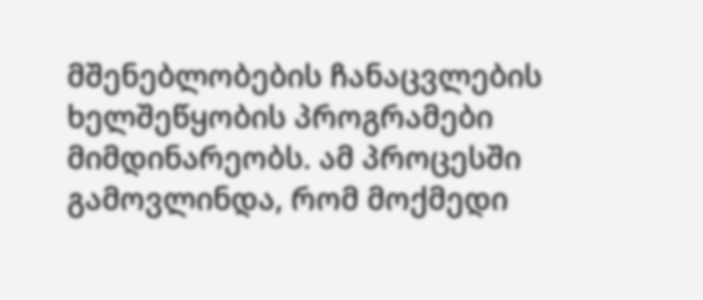მშენებლობების ჩანაცვლების ხელშეწყობის პროგრამები მიმდინარეობს. ამ პროცესში გამოვლინდა, რომ მოქმედი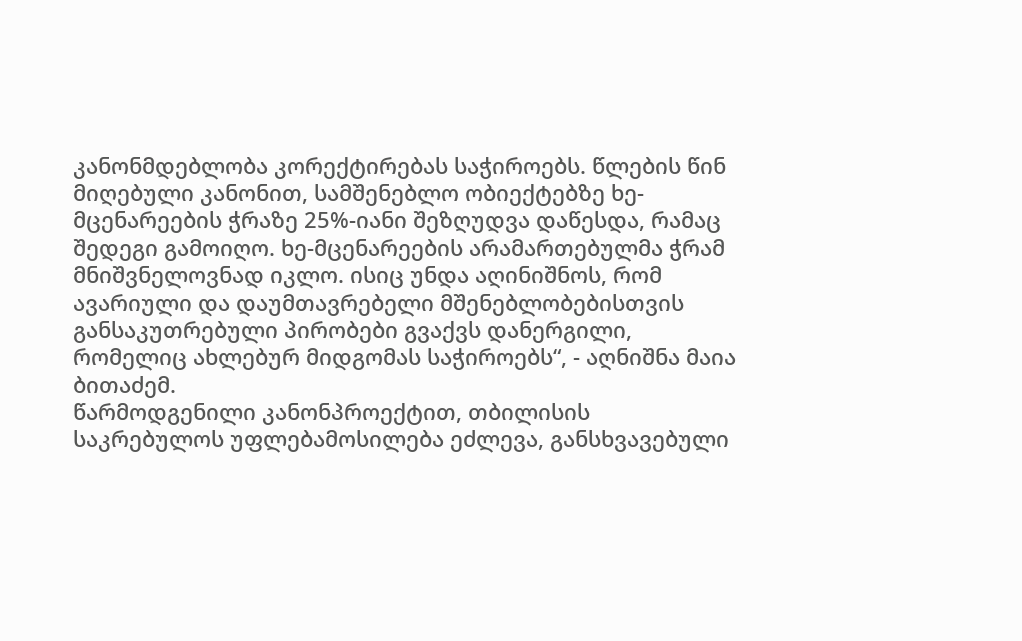კანონმდებლობა კორექტირებას საჭიროებს. წლების წინ მიღებული კანონით, სამშენებლო ობიექტებზე ხე-მცენარეების ჭრაზე 25%-იანი შეზღუდვა დაწესდა, რამაც შედეგი გამოიღო. ხე-მცენარეების არამართებულმა ჭრამ მნიშვნელოვნად იკლო. ისიც უნდა აღინიშნოს, რომ ავარიული და დაუმთავრებელი მშენებლობებისთვის განსაკუთრებული პირობები გვაქვს დანერგილი, რომელიც ახლებურ მიდგომას საჭიროებს“, - აღნიშნა მაია ბითაძემ.
წარმოდგენილი კანონპროექტით, თბილისის საკრებულოს უფლებამოსილება ეძლევა, განსხვავებული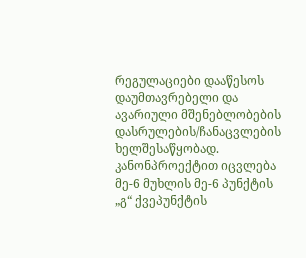რეგულაციები დააწესოს დაუმთავრებელი და ავარიული მშენებლობების დასრულების/ჩანაცვლების ხელშესაწყობად.
კანონპროექტით იცვლება მე-6 მუხლის მე-6 პუნქტის „გ“ ქვეპუნქტის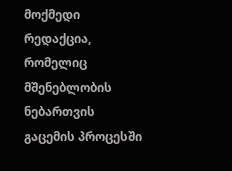მოქმედი რედაქცია, რომელიც მშენებლობის ნებართვის გაცემის პროცესში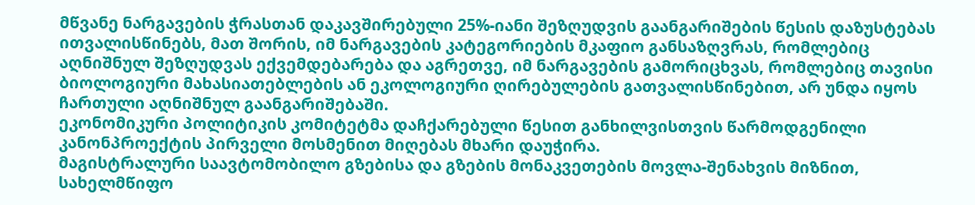მწვანე ნარგავების ჭრასთან დაკავშირებული 25%-იანი შეზღუდვის გაანგარიშების წესის დაზუსტებას ითვალისწინებს, მათ შორის, იმ ნარგავების კატეგორიების მკაფიო განსაზღვრას, რომლებიც აღნიშნულ შეზღუდვას ექვემდებარება და აგრეთვე, იმ ნარგავების გამორიცხვას, რომლებიც თავისი ბიოლოგიური მახასიათებლების ან ეკოლოგიური ღირებულების გათვალისწინებით, არ უნდა იყოს ჩართული აღნიშნულ გაანგარიშებაში.
ეკონომიკური პოლიტიკის კომიტეტმა დაჩქარებული წესით განხილვისთვის წარმოდგენილი კანონპროექტის პირველი მოსმენით მიღებას მხარი დაუჭირა.
მაგისტრალური საავტომობილო გზებისა და გზების მონაკვეთების მოვლა-შენახვის მიზნით, სახელმწიფო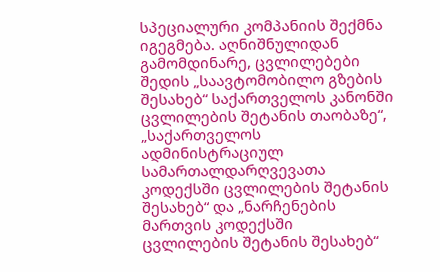სპეციალური კომპანიის შექმნა იგეგმება. აღნიშნულიდან გამომდინარე, ცვლილებები შედის „საავტომობილო გზების შესახებ“ საქართველოს კანონში ცვლილების შეტანის თაობაზე“, „საქართველოს ადმინისტრაციულ სამართალდარღვევათა კოდექსში ცვლილების შეტანის შესახებ“ და „ნარჩენების მართვის კოდექსში
ცვლილების შეტანის შესახებ“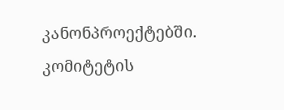კანონპროექტებში.
კომიტეტის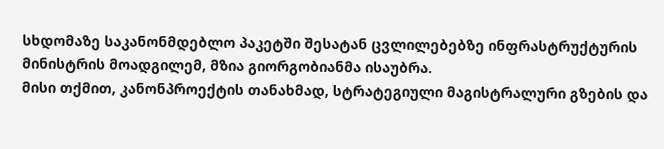სხდომაზე საკანონმდებლო პაკეტში შესატან ცვლილებებზე ინფრასტრუქტურის მინისტრის მოადგილემ, მზია გიორგობიანმა ისაუბრა.
მისი თქმით, კანონპროექტის თანახმად, სტრატეგიული მაგისტრალური გზების და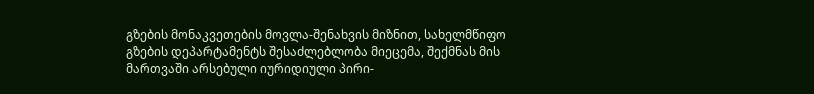გზების მონაკვეთების მოვლა-შენახვის მიზნით, სახელმწიფო გზების დეპარტამენტს შესაძლებლობა მიეცემა, შექმნას მის მართვაში არსებული იურიდიული პირი-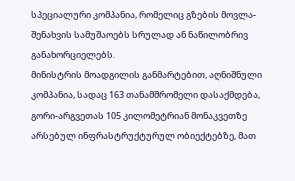სპეციალური კომპანია, რომელიც გზების მოვლა-შენახვის სამუშაოებს სრულად ან ნაწილობრივ განახორციელებს.
მინისტრის მოადგილის განმარტებით, აღნიშნული კომპანია, სადაც 163 თანამშრომელი დასაქმდება, გორი-არგვეთას 105 კილომეტრიან მონაკვეთზე არსებულ ინფრასტრუქტურულ ობიექტებზე, მათ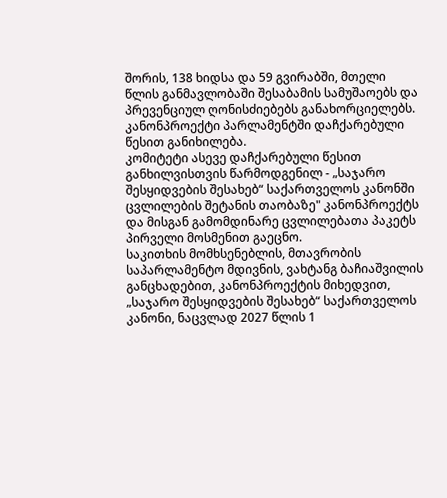შორის, 138 ხიდსა და 59 გვირაბში, მთელი წლის განმავლობაში შესაბამის სამუშაოებს და პრევენციულ ღონისძიებებს განახორციელებს.
კანონპროექტი პარლამენტში დაჩქარებული წესით განიხილება.
კომიტეტი ასევე დაჩქარებული წესით განხილვისთვის წარმოდგენილ - „საჯარო შესყიდვების შესახებ“ საქართველოს კანონში ცვლილების შეტანის თაობაზე" კანონპროექტს და მისგან გამომდინარე ცვლილებათა პაკეტს პირველი მოსმენით გაეცნო.
საკითხის მომხსენებლის, მთავრობის საპარლამენტო მდივნის, ვახტანგ ბაჩიაშვილის განცხადებით, კანონპროექტის მიხედვით, „საჯარო შესყიდვების შესახებ“ საქართველოს კანონი, ნაცვლად 2027 წლის 1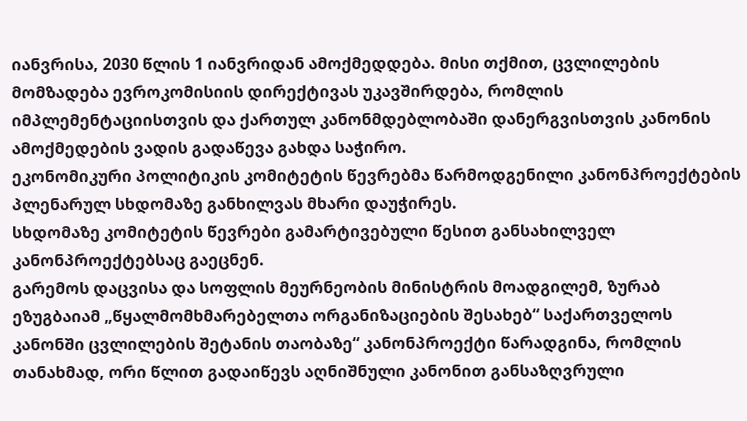იანვრისა, 2030 წლის 1 იანვრიდან ამოქმედდება. მისი თქმით, ცვლილების მომზადება ევროკომისიის დირექტივას უკავშირდება, რომლის იმპლემენტაციისთვის და ქართულ კანონმდებლობაში დანერგვისთვის კანონის ამოქმედების ვადის გადაწევა გახდა საჭირო.
ეკონომიკური პოლიტიკის კომიტეტის წევრებმა წარმოდგენილი კანონპროექტების პლენარულ სხდომაზე განხილვას მხარი დაუჭირეს.
სხდომაზე კომიტეტის წევრები გამარტივებული წესით განსახილველ კანონპროექტებსაც გაეცნენ.
გარემოს დაცვისა და სოფლის მეურნეობის მინისტრის მოადგილემ, ზურაბ ეზუგბაიამ „წყალმომხმარებელთა ორგანიზაციების შესახებ“ საქართველოს კანონში ცვლილების შეტანის თაობაზე“ კანონპროექტი წარადგინა, რომლის თანახმად, ორი წლით გადაიწევს აღნიშნული კანონით განსაზღვრული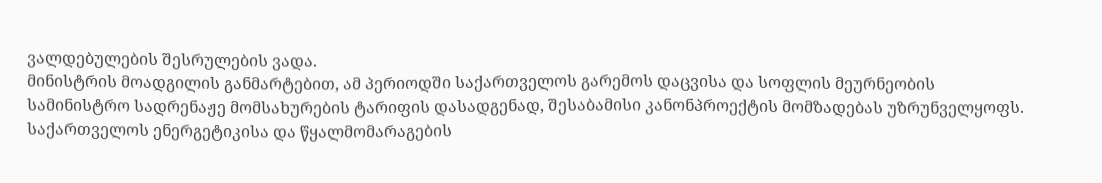ვალდებულების შესრულების ვადა.
მინისტრის მოადგილის განმარტებით, ამ პერიოდში საქართველოს გარემოს დაცვისა და სოფლის მეურნეობის სამინისტრო სადრენაჟე მომსახურების ტარიფის დასადგენად, შესაბამისი კანონპროექტის მომზადებას უზრუნველყოფს. საქართველოს ენერგეტიკისა და წყალმომარაგების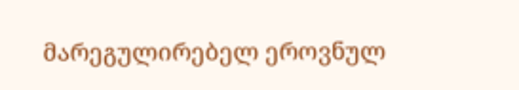მარეგულირებელ ეროვნულ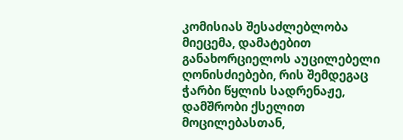კომისიას შესაძლებლობა მიეცემა, დამატებით განახორციელოს აუცილებელი ღონისძიებები, რის შემდეგაც ჭარბი წყლის სადრენაჟე, დამშრობი ქსელით მოცილებასთან,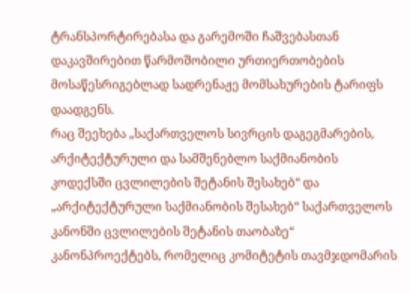ტრანსპორტირებასა და გარემოში ჩაშვებასთან დაკავშირებით წარმოშობილი ურთიერთობების მოსაწესრიგებლად სადრენაჟე მომსახურების ტარიფს დაადგენს.
რაც შეეხება „საქართველოს სივრცის დაგეგმარების, არქიტექტურული და სამშენებლო საქმიანობის კოდექსში ცვლილების შეტანის შესახებ“ და „არქიტექტურული საქმიანობის შესახებ“ საქართველოს კანონში ცვლილების შეტანის თაობაზე“ კანონპროექტებს, რომელიც კომიტეტის თავმჯდომარის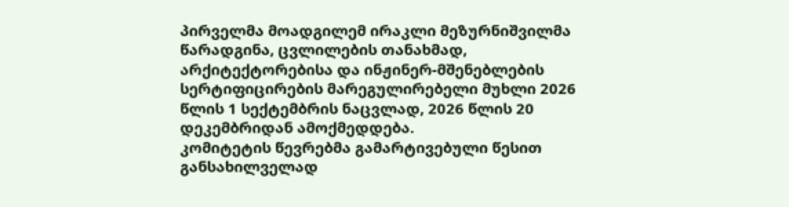პირველმა მოადგილემ ირაკლი მეზურნიშვილმა წარადგინა, ცვლილების თანახმად, არქიტექტორებისა და ინჟინერ-მშენებლების სერტიფიცირების მარეგულირებელი მუხლი 2026 წლის 1 სექტემბრის ნაცვლად, 2026 წლის 20 დეკემბრიდან ამოქმედდება.
კომიტეტის წევრებმა გამარტივებული წესით განსახილველად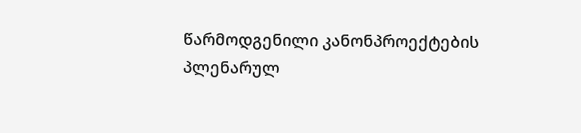წარმოდგენილი კანონპროექტების პლენარულ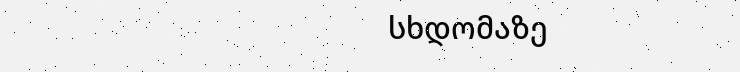სხდომაზე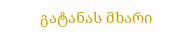გატანას მხარი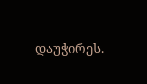დაუჭირეს.